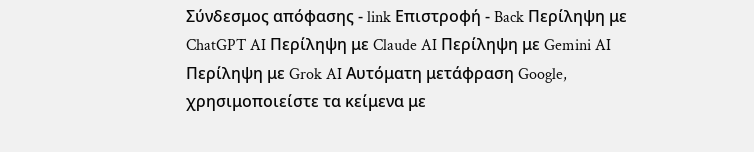Σύνδεσμος απόφασης - link Επιστροφή - Back Περίληψη με ChatGPT AI Περίληψη με Claude AI Περίληψη με Gemini AI Περίληψη με Grok AI Αυτόματη μετάφραση Google, χρησιμοποιείστε τα κείμενα με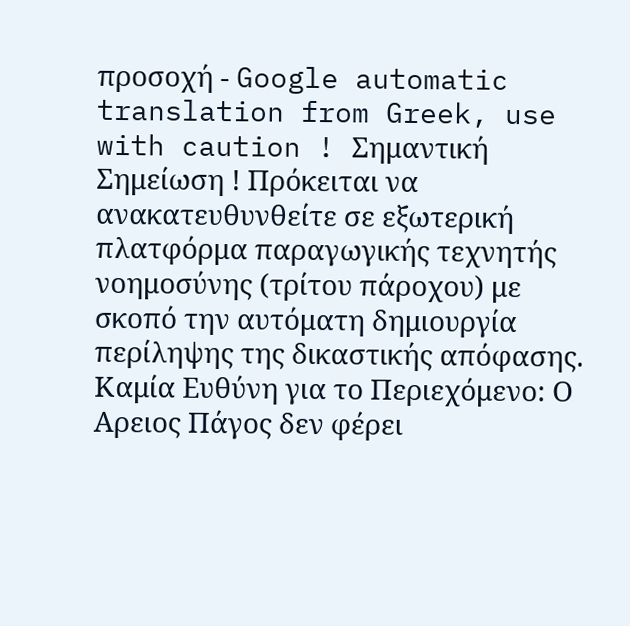προσοχή - Google automatic translation from Greek, use with caution ! Σημαντική Σημείωση ! Πρόκειται να ανακατευθυνθείτε σε εξωτερική πλατφόρμα παραγωγικής τεχνητής νοημοσύνης (τρίτου πάροχου) με σκοπό την αυτόματη δημιουργία περίληψης της δικαστικής απόφασης. Καμία Ευθύνη για το Περιεχόμενο: Ο Αρειος Πάγος δεν φέρει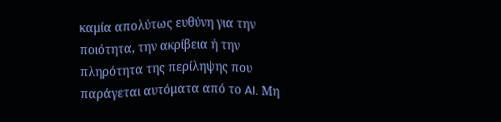καμία απολύτως ευθύνη για την ποιότητα, την ακρίβεια ή την πληρότητα της περίληψης που παράγεται αυτόματα από το AI. Μη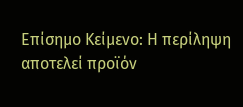Επίσημο Κείμενο: Η περίληψη αποτελεί προϊόν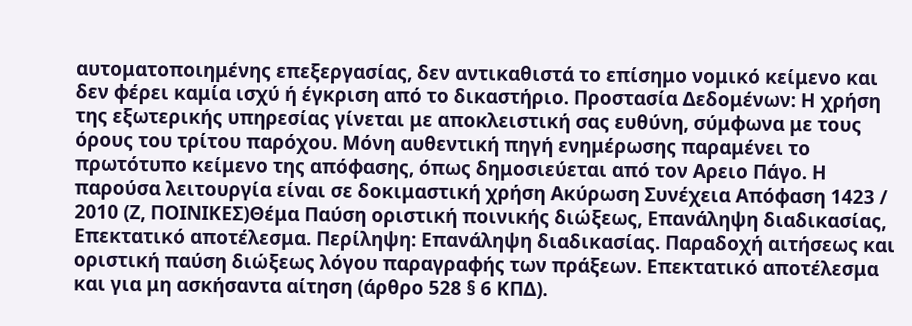αυτοματοποιημένης επεξεργασίας, δεν αντικαθιστά το επίσημο νομικό κείμενο και δεν φέρει καμία ισχύ ή έγκριση από το δικαστήριο. Προστασία Δεδομένων: Η χρήση της εξωτερικής υπηρεσίας γίνεται με αποκλειστική σας ευθύνη, σύμφωνα με τους όρους του τρίτου παρόχου. Μόνη αυθεντική πηγή ενημέρωσης παραμένει το πρωτότυπο κείμενο της απόφασης, όπως δημοσιεύεται από τον Αρειο Πάγο. Η παρούσα λειτουργία είναι σε δοκιμαστική χρήση Ακύρωση Συνέχεια Απόφαση 1423 / 2010 (Ζ, ΠΟΙΝΙΚΕΣ)Θέμα Παύση οριστική ποινικής διώξεως, Επανάληψη διαδικασίας, Επεκτατικό αποτέλεσμα. Περίληψη: Επανάληψη διαδικασίας. Παραδοχή αιτήσεως και οριστική παύση διώξεως λόγου παραγραφής των πράξεων. Επεκτατικό αποτέλεσμα και για μη ασκήσαντα αίτηση (άρθρο 528 § 6 ΚΠΔ).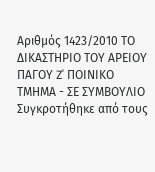Αριθμός 1423/2010 ΤΟ ΔΙΚΑΣΤΗΡΙΟ ΤΟΥ ΑΡΕΙΟΥ ΠΑΓΟΥ Z' ΠΟΙΝΙΚΟ ΤΜΗΜΑ - ΣΕ ΣΥΜΒΟΥΛΙΟ Συγκροτήθηκε από τους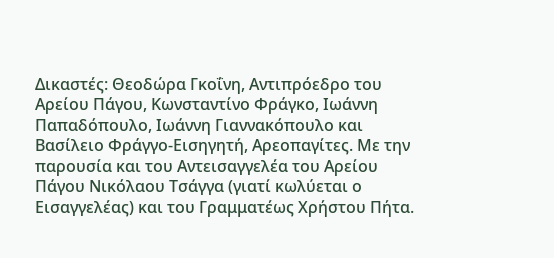Δικαστές: Θεοδώρα Γκοΐνη, Αντιπρόεδρο του Αρείου Πάγου, Κωνσταντίνο Φράγκο, Ιωάννη Παπαδόπουλο, Ιωάννη Γιαννακόπουλο και Βασίλειο Φράγγο-Εισηγητή, Αρεοπαγίτες. Με την παρουσία και του Αντεισαγγελέα του Αρείου Πάγου Νικόλαου Τσάγγα (γιατί κωλύεται ο Εισαγγελέας) και του Γραμματέως Χρήστου Πήτα.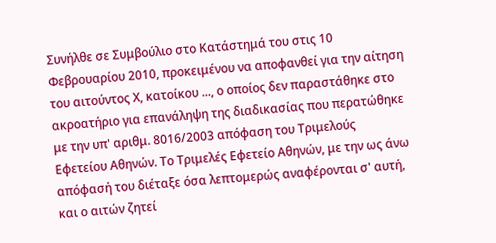Συνήλθε σε Συμβούλιο στο Κατάστημά του στις 10 Φεβρουαρίου 2010, προκειμένου να αποφανθεί για την αίτηση του αιτούντος Χ, κατοίκου ..., ο οποίος δεν παραστάθηκε στο ακροατήριο για επανάληψη της διαδικασίας που περατώθηκε με την υπ' αριθμ. 8016/2003 απόφαση του Τριμελούς Εφετείου Αθηνών. Το Τριμελές Εφετείο Αθηνών, με την ως άνω απόφασή του διέταξε όσα λεπτομερώς αναφέρονται σ' αυτή, και ο αιτών ζητεί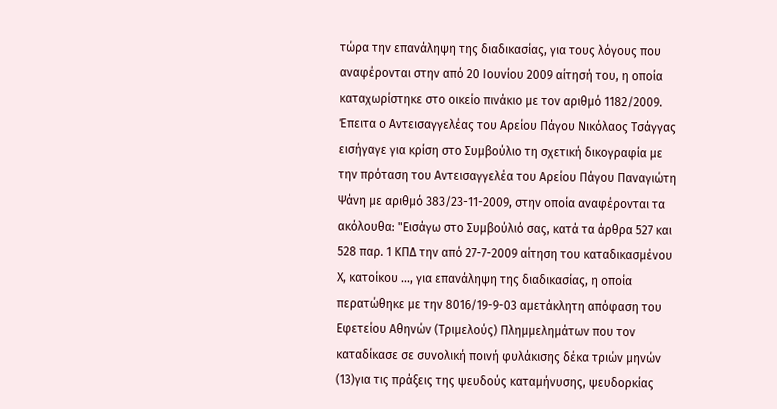τώρα την επανάληψη της διαδικασίας, για τους λόγους που αναφέρονται στην από 20 Ιουνίου 2009 αίτησή του, η οποία καταχωρίστηκε στο οικείο πινάκιο με τον αριθμό 1182/2009. Έπειτα ο Αντεισαγγελέας του Αρείου Πάγου Νικόλαος Τσάγγας εισήγαγε για κρίση στο Συμβούλιο τη σχετική δικογραφία με την πρόταση του Αντεισαγγελέα του Αρείου Πάγου Παναγιώτη Ψάνη με αριθμό 383/23-11-2009, στην οποία αναφέρονται τα ακόλουθα: "Εισάγω στο Συμβούλιό σας, κατά τα άρθρα 527 και 528 παρ. 1 ΚΠΔ την από 27-7-2009 αίτηση του καταδικασμένου Χ, κατοίκου ..., για επανάληψη της διαδικασίας, η οποία περατώθηκε με την 8016/19-9-03 αμετάκλητη απόφαση του Εφετείου Αθηνών (Τριμελούς) Πλημμελημάτων που τον καταδίκασε σε συνολική ποινή φυλάκισης δέκα τριών μηνών
(13)για τις πράξεις της ψευδούς καταμήνυσης, ψευδορκίας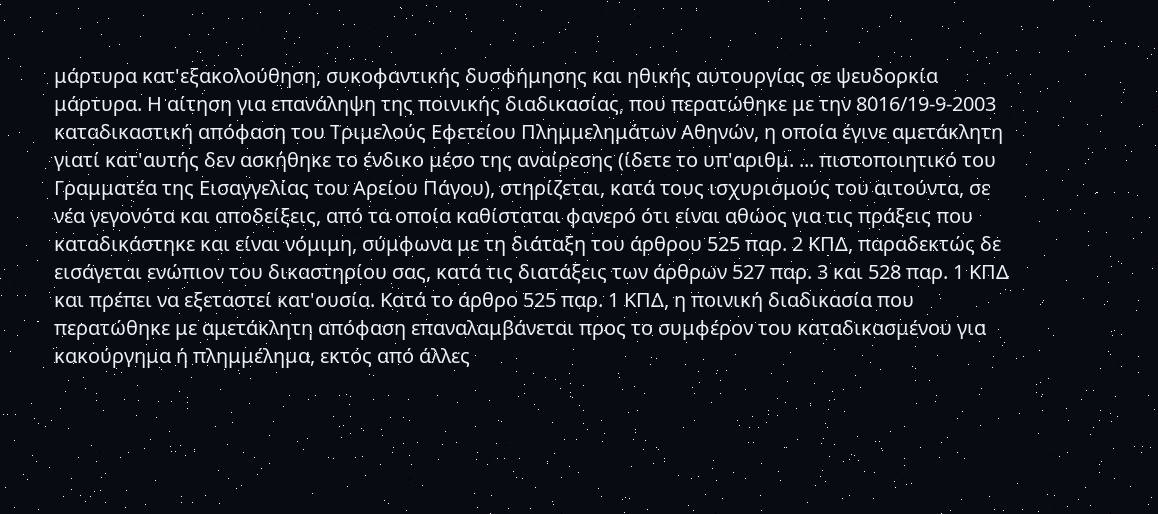μάρτυρα κατ'εξακολούθηση, συκοφαντικής δυσφήμησης και ηθικής αυτουργίας σε ψευδορκία μάρτυρα. Η αίτηση για επανάληψη της ποινικής διαδικασίας, που περατώθηκε με την 8016/19-9-2003 καταδικαστική απόφαση του Τριμελούς Εφετείου Πλημμελημάτων Αθηνών, η οποία έγινε αμετάκλητη γιατί κατ'αυτής δεν ασκήθηκε το ένδικο μέσο της αναίρεσης (ίδετε το υπ'αριθμ. ... πιστοποιητικό του Γραμματέα της Εισαγγελίας του Αρείου Πάγου), στηρίζεται, κατά τους ισχυρισμούς του αιτούντα, σε νέα γεγονότα και αποδείξεις, από τα οποία καθίσταται φανερό ότι είναι αθώος για τις πράξεις που καταδικάστηκε και είναι νόμιμη, σύμφωνα με τη διάταξη του άρθρου 525 παρ. 2 ΚΠΔ, παραδεκτώς δε εισάγεται ενώπιον του δικαστηρίου σας, κατά τις διατάξεις των άρθρων 527 παρ. 3 και 528 παρ. 1 ΚΠΔ και πρέπει να εξεταστεί κατ'ουσία. Κατά το άρθρο 525 παρ. 1 ΚΠΔ, η ποινική διαδικασία που περατώθηκε με αμετάκλητη απόφαση επαναλαμβάνεται προς το συμφέρον του καταδικασμένου για κακούργημα ή πλημμέλημα, εκτός από άλλες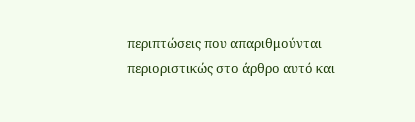περιπτώσεις που απαριθμούνται περιοριστικώς στο άρθρο αυτό και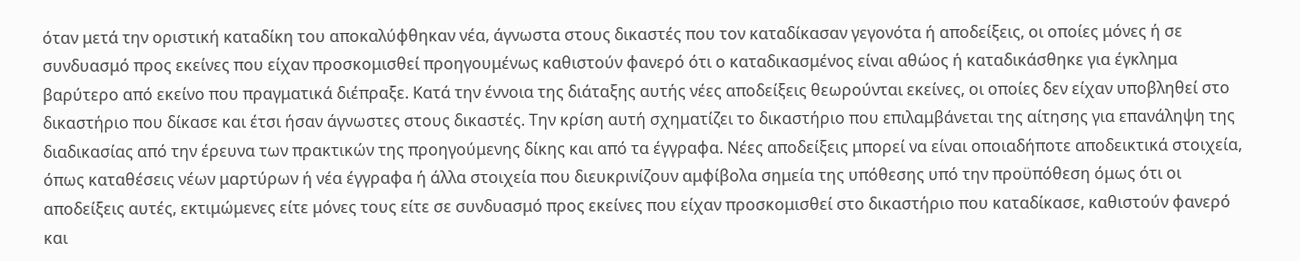όταν μετά την οριστική καταδίκη του αποκαλύφθηκαν νέα, άγνωστα στους δικαστές που τον καταδίκασαν γεγονότα ή αποδείξεις, οι οποίες μόνες ή σε συνδυασμό προς εκείνες που είχαν προσκομισθεί προηγουμένως καθιστούν φανερό ότι ο καταδικασμένος είναι αθώος ή καταδικάσθηκε για έγκλημα βαρύτερο από εκείνο που πραγματικά διέπραξε. Κατά την έννοια της διάταξης αυτής νέες αποδείξεις θεωρούνται εκείνες, οι οποίες δεν είχαν υποβληθεί στο δικαστήριο που δίκασε και έτσι ήσαν άγνωστες στους δικαστές. Την κρίση αυτή σχηματίζει το δικαστήριο που επιλαμβάνεται της αίτησης για επανάληψη της διαδικασίας από την έρευνα των πρακτικών της προηγούμενης δίκης και από τα έγγραφα. Νέες αποδείξεις μπορεί να είναι οποιαδήποτε αποδεικτικά στοιχεία, όπως καταθέσεις νέων μαρτύρων ή νέα έγγραφα ή άλλα στοιχεία που διευκρινίζουν αμφίβολα σημεία της υπόθεσης υπό την προϋπόθεση όμως ότι οι αποδείξεις αυτές, εκτιμώμενες είτε μόνες τους είτε σε συνδυασμό προς εκείνες που είχαν προσκομισθεί στο δικαστήριο που καταδίκασε, καθιστούν φανερό και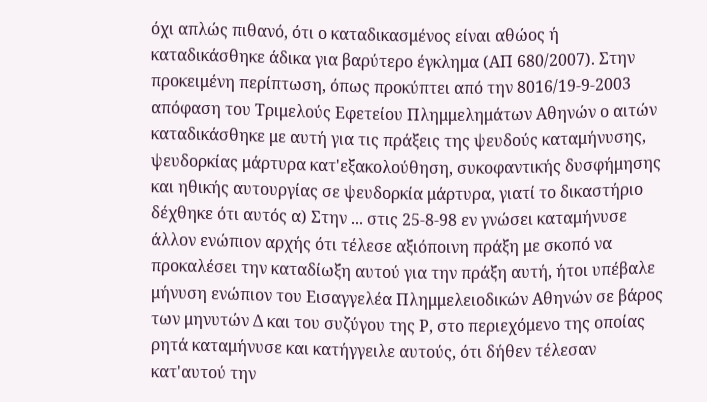όχι απλώς πιθανό, ότι ο καταδικασμένος είναι αθώος ή καταδικάσθηκε άδικα για βαρύτερο έγκλημα (ΑΠ 680/2007). Στην προκειμένη περίπτωση, όπως προκύπτει από την 8016/19-9-2003 απόφαση του Τριμελούς Εφετείου Πλημμελημάτων Αθηνών ο αιτών καταδικάσθηκε με αυτή για τις πράξεις της ψευδούς καταμήνυσης, ψευδορκίας μάρτυρα κατ'εξακολούθηση, συκοφαντικής δυσφήμησης και ηθικής αυτουργίας σε ψευδορκία μάρτυρα, γιατί το δικαστήριο δέχθηκε ότι αυτός α) Στην ... στις 25-8-98 εν γνώσει καταμήνυσε άλλον ενώπιον αρχής ότι τέλεσε αξιόποινη πράξη με σκοπό να προκαλέσει την καταδίωξη αυτού για την πράξη αυτή, ήτοι υπέβαλε μήνυση ενώπιον του Εισαγγελέα Πλημμελειοδικών Αθηνών σε βάρος των μηνυτών Δ και του συζύγου της Ρ, στο περιεχόμενο της οποίας ρητά καταμήνυσε και κατήγγειλε αυτούς, ότι δήθεν τέλεσαν κατ'αυτού την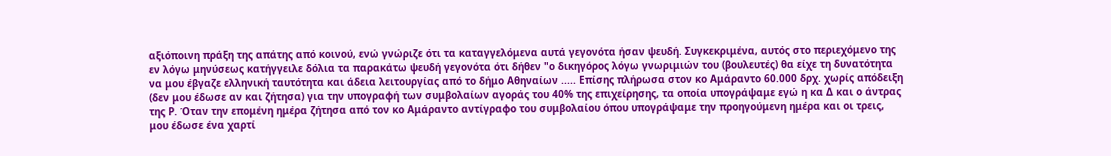αξιόποινη πράξη της απάτης από κοινού, ενώ γνώριζε ότι τα καταγγελόμενα αυτά γεγονότα ήσαν ψευδή. Συγκεκριμένα, αυτός στο περιεχόμενο της εν λόγω μηνύσεως κατήγγειλε δόλια τα παρακάτω ψευδή γεγονότα ότι δήθεν "ο δικηγόρος λόγω γνωριμιών του (βουλευτές) θα είχε τη δυνατότητα να μου έβγαζε ελληνική ταυτότητα και άδεια λειτουργίας από το δήμο Αθηναίων ..... Επίσης πλήρωσα στον κο Αμάραντο 60.000 δρχ. χωρίς απόδειξη (δεν μου έδωσε αν και ζήτησα) για την υπογραφή των συμβολαίων αγοράς του 40% της επιχείρησης, τα οποία υπογράψαμε εγώ η κα Δ και ο άντρας της Ρ. Όταν την επομένη ημέρα ζήτησα από τον κο Αμάραντο αντίγραφο του συμβολαίου όπου υπογράψαμε την προηγούμενη ημέρα και οι τρεις, μου έδωσε ένα χαρτί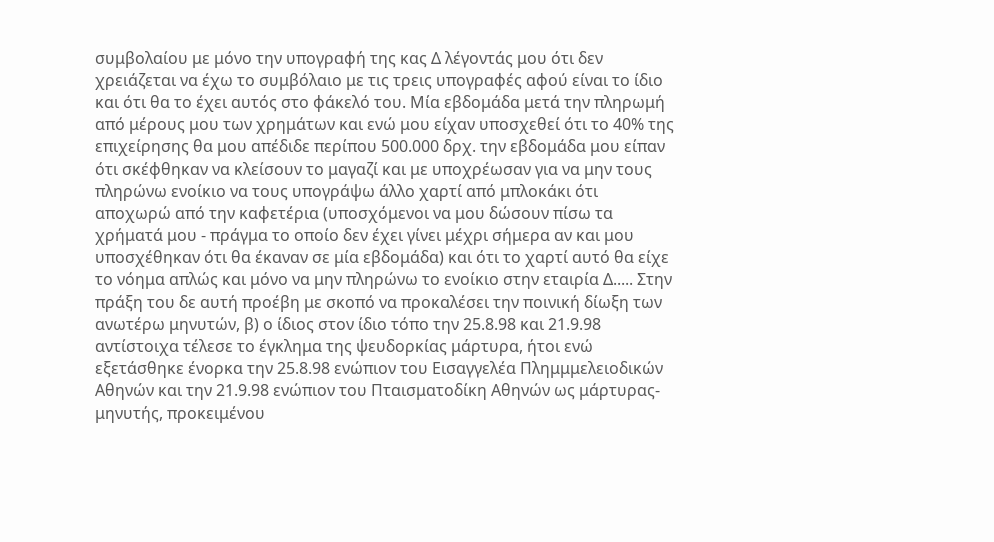συμβολαίου με μόνο την υπογραφή της κας Δ λέγοντάς μου ότι δεν χρειάζεται να έχω το συμβόλαιο με τις τρεις υπογραφές αφού είναι το ίδιο και ότι θα το έχει αυτός στο φάκελό του. Μία εβδομάδα μετά την πληρωμή από μέρους μου των χρημάτων και ενώ μου είχαν υποσχεθεί ότι το 40% της επιχείρησης θα μου απέδιδε περίπου 500.000 δρχ. την εβδομάδα μου είπαν ότι σκέφθηκαν να κλείσουν το μαγαζί και με υποχρέωσαν για να μην τους πληρώνω ενοίκιο να τους υπογράψω άλλο χαρτί από μπλοκάκι ότι αποχωρώ από την καφετέρια (υποσχόμενοι να μου δώσουν πίσω τα χρήματά μου - πράγμα το οποίο δεν έχει γίνει μέχρι σήμερα αν και μου υποσχέθηκαν ότι θα έκαναν σε μία εβδομάδα) και ότι το χαρτί αυτό θα είχε το νόημα απλώς και μόνο να μην πληρώνω το ενοίκιο στην εταιρία Δ..... Στην πράξη του δε αυτή προέβη με σκοπό να προκαλέσει την ποινική δίωξη των ανωτέρω μηνυτών, β) ο ίδιος στον ίδιο τόπο την 25.8.98 και 21.9.98 αντίστοιχα τέλεσε το έγκλημα της ψευδορκίας μάρτυρα, ήτοι ενώ εξετάσθηκε ένορκα την 25.8.98 ενώπιον του Εισαγγελέα Πλημμμελειοδικών Αθηνών και την 21.9.98 ενώπιον του Πταισματοδίκη Αθηνών ως μάρτυρας-μηνυτής, προκειμένου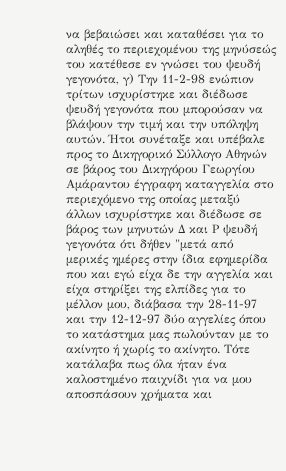να βεβαιώσει και καταθέσει για το αληθές το περιεχομένου της μηνύσεώς του κατέθεσε εν γνώσει του ψευδή γεγονότα, γ) Την 11-2-98 ενώπιον τρίτων ισχυρίστηκε και διέδωσε ψευδή γεγονότα που μπορούσαν να βλάψουν την τιμή και την υπόληψη αυτών. Ήτοι συνέταξε και υπέβαλε προς το Δικηγορικό Σύλλογο Αθηνών σε βάρος του Δικηγόρου Γεωργίου Αμάραντου έγγραφη καταγγελία στο περιεχόμενο της οποίας μεταξύ άλλων ισχυρίστηκε και διέδωσε σε βάρος των μηνυτών Δ και Ρ ψευδή γεγονότα ότι δήθεν "μετά από μερικές ημέρες στην ίδια εφημερίδα που και εγώ είχα δε την αγγελία και είχα στηρίξει της ελπίδες για το μέλλον μου, διάβασα την 28-11-97 και την 12-12-97 δύο αγγελίες όπου το κατάστημα μας πωλούνταν με το ακίνητο ή χωρίς το ακίνητο. Τότε κατάλαβα πως όλα ήταν ένα καλοστημένο παιχνίδι για να μου αποσπάσουν χρήματα και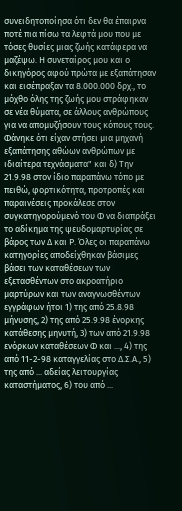συνειδητοποίησα ότι δεν θα έπαιρνα ποτέ πια πίσω τα λεφτά μου που με τόσες θυσίες μιας ζωής κατάφερα να μαζέψω. Η συνεταίρος μου και ο δικηγόρος αφού πρώτα με εξαπάτησαν και εισέπραξαν τα 8.000.000 δρχ., το μόχθο όλης της ζωής μου στράφηκαν σε νέα θύματα, σε άλλους ανθρώπους για να απομυζήσουν τους κόπους τους. Φάνηκε ότι είχαν στήσει μια μηχανή εξαπάτησης αθώων ανθρώπων με ιδιαίτερα τεχνάσματα" και δ) Την 21.9.98 στον ίδιο παραπάνω τόπο με πειθώ, φορτικότητα, προτροπές και παραινέσεις προκάλεσε στον συγκατηγορούμενό του Φ να διαπράξει το αδίκημα της ψευδομαρτυρίας σε βάρος των Δ και Ρ. Όλες οι παραπάνω κατηγορίες αποδείχθηκαν βάσιμες βάσει των καταθέσεων των εξετασθέντων στο ακροατήριο μαρτύρων και των αναγνωσθέντων εγγράφων ήτοι 1) της από 25.8.98 μήνυσης, 2) της από 25.9.98 ένορκης κατάθεσης μηνυτή, 3) των από 21.9.98 ενόρκων καταθέσεων Φ και ..., 4) της από 11-2-98 καταγγελίας στο Δ.Σ.Α., 5) της από ... αδείας λειτουργίας καταστήματος, 6) του από ...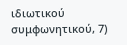ιδιωτικού συμφωνητικού, 7)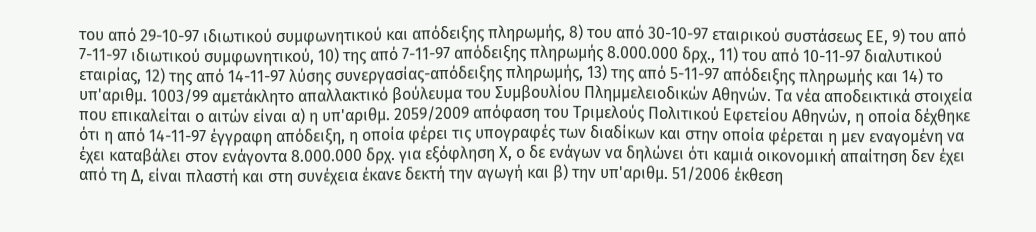του από 29-10-97 ιδιωτικού συμφωνητικού και απόδειξης πληρωμής, 8) του από 30-10-97 εταιρικού συστάσεως ΕΕ, 9) του από 7-11-97 ιδιωτικού συμφωνητικού, 10) της από 7-11-97 απόδειξης πληρωμής 8.000.000 δρχ., 11) του από 10-11-97 διαλυτικού εταιρίας, 12) της από 14-11-97 λύσης συνεργασίας-απόδειξης πληρωμής, 13) της από 5-11-97 απόδειξης πληρωμής και 14) το υπ'αριθμ. 1003/99 αμετάκλητο απαλλακτικό βούλευμα του Συμβουλίου Πλημμελειοδικών Αθηνών. Τα νέα αποδεικτικά στοιχεία που επικαλείται ο αιτών είναι α) η υπ'αριθμ. 2059/2009 απόφαση του Τριμελούς Πολιτικού Εφετείου Αθηνών, η οποία δέχθηκε ότι η από 14-11-97 έγγραφη απόδειξη, η οποία φέρει τις υπογραφές των διαδίκων και στην οποία φέρεται η μεν εναγομένη να έχει καταβάλει στον ενάγοντα 8.000.000 δρχ. για εξόφληση Χ, ο δε ενάγων να δηλώνει ότι καμιά οικονομική απαίτηση δεν έχει από τη Δ, είναι πλαστή και στη συνέχεια έκανε δεκτή την αγωγή και β) την υπ'αριθμ. 51/2006 έκθεση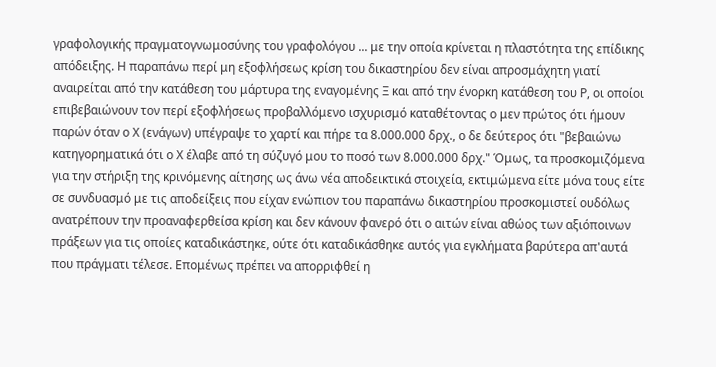γραφολογικής πραγματογνωμοσύνης του γραφολόγου ... με την οποία κρίνεται η πλαστότητα της επίδικης απόδειξης. Η παραπάνω περί μη εξοφλήσεως κρίση του δικαστηρίου δεν είναι απροσμάχητη γιατί αναιρείται από την κατάθεση του μάρτυρα της εναγομένης Ξ και από την ένορκη κατάθεση του Ρ, οι οποίοι επιβεβαιώνουν τον περί εξοφλήσεως προβαλλόμενο ισχυρισμό καταθέτοντας ο μεν πρώτος ότι ήμουν παρών όταν ο Χ (ενάγων) υπέγραψε το χαρτί και πήρε τα 8.000.000 δρχ., ο δε δεύτερος ότι "βεβαιώνω κατηγορηματικά ότι ο Χ έλαβε από τη σύζυγό μου το ποσό των 8.000.000 δρχ." Όμως, τα προσκομιζόμενα για την στήριξη της κρινόμενης αίτησης ως άνω νέα αποδεικτικά στοιχεία, εκτιμώμενα είτε μόνα τους είτε σε συνδυασμό με τις αποδείξεις που είχαν ενώπιον του παραπάνω δικαστηρίου προσκομιστεί ουδόλως ανατρέπουν την προαναφερθείσα κρίση και δεν κάνουν φανερό ότι ο αιτών είναι αθώος των αξιόποινων πράξεων για τις οποίες καταδικάστηκε, ούτε ότι καταδικάσθηκε αυτός για εγκλήματα βαρύτερα απ'αυτά που πράγματι τέλεσε. Επομένως πρέπει να απορριφθεί η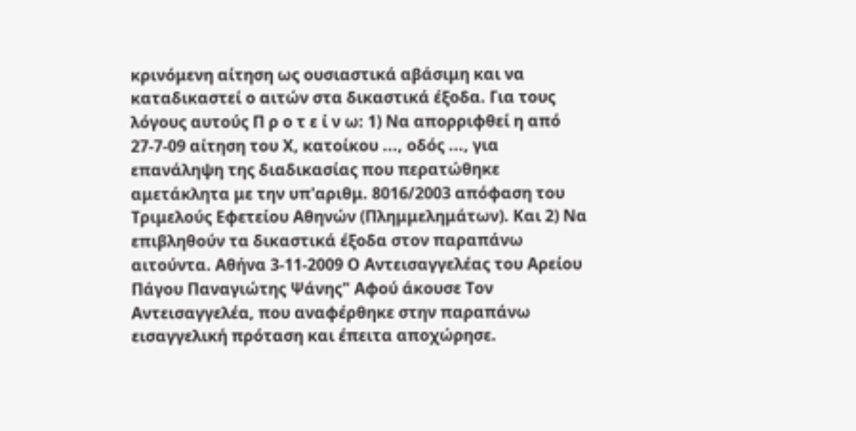κρινόμενη αίτηση ως ουσιαστικά αβάσιμη και να καταδικαστεί ο αιτών στα δικαστικά έξοδα. Για τους λόγους αυτούς Π ρ ο τ ε ί ν ω: 1) Να απορριφθεί η από 27-7-09 αίτηση του Χ, κατοίκου ..., οδός ..., για επανάληψη της διαδικασίας που περατώθηκε αμετάκλητα με την υπ'αριθμ. 8016/2003 απόφαση του Τριμελούς Εφετείου Αθηνών (Πλημμελημάτων). Και 2) Να επιβληθούν τα δικαστικά έξοδα στον παραπάνω αιτούντα. Αθήνα 3-11-2009 Ο Αντεισαγγελέας του Αρείου Πάγου Παναγιώτης Ψάνης" Αφού άκουσε Τον Αντεισαγγελέα, που αναφέρθηκε στην παραπάνω εισαγγελική πρόταση και έπειτα αποχώρησε.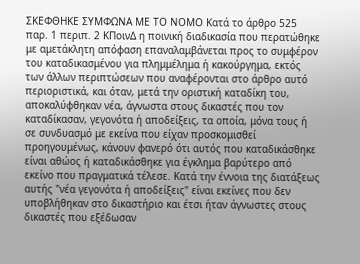ΣΚΕΦΘΗΚΕ ΣΥΜΦΩΝΑ ΜΕ ΤΟ ΝΟΜΟ Κατά το άρθρο 525 παρ. 1 περιπ. 2 ΚΠοινΔ η ποινική διαδικασία που περατώθηκε με αμετάκλητη απόφαση επαναλαμβάνεται προς το συμφέρον του καταδικασμένου για πλημμέλημα ή κακούργημα, εκτός των άλλων περιπτώσεων που αναφέρονται στο άρθρο αυτό περιοριστικά, και όταν, μετά την οριστική καταδίκη του, αποκαλύφθηκαν νέα, άγνωστα στους δικαστές που τον καταδίκασαν, γεγονότα ή αποδείξεις, τα οποία, μόνα τους ή σε συνδυασμό με εκείνα που είχαν προσκομισθεί προηγουμένως, κάνουν φανερό ότι αυτός που καταδικάσθηκε είναι αθώος ή καταδικάσθηκε για έγκλημα βαρύτερο από εκείνο που πραγματικά τέλεσε. Κατά την έννοια της διατάξεως αυτής "νέα γεγονότα ή αποδείξεις" είναι εκείνες που δεν υποβλήθηκαν στο δικαστήριο και έτσι ήταν άγνωστες στους δικαστές που εξέδωσαν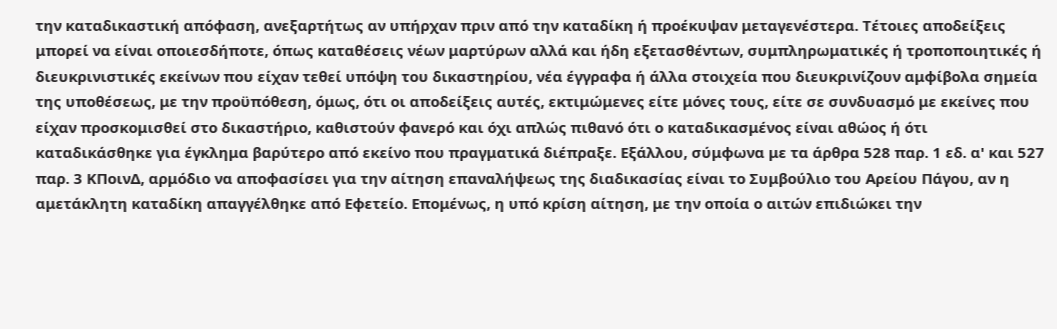την καταδικαστική απόφαση, ανεξαρτήτως αν υπήρχαν πριν από την καταδίκη ή προέκυψαν μεταγενέστερα. Τέτοιες αποδείξεις μπορεί να είναι οποιεσδήποτε, όπως καταθέσεις νέων μαρτύρων αλλά και ήδη εξετασθέντων, συμπληρωματικές ή τροποποιητικές ή διευκρινιστικές εκείνων που είχαν τεθεί υπόψη του δικαστηρίου, νέα έγγραφα ή άλλα στοιχεία που διευκρινίζουν αμφίβολα σημεία της υποθέσεως, με την προϋπόθεση, όμως, ότι οι αποδείξεις αυτές, εκτιμώμενες είτε μόνες τους, είτε σε συνδυασμό με εκείνες που είχαν προσκομισθεί στο δικαστήριο, καθιστούν φανερό και όχι απλώς πιθανό ότι ο καταδικασμένος είναι αθώος ή ότι καταδικάσθηκε για έγκλημα βαρύτερο από εκείνο που πραγματικά διέπραξε. Εξάλλου, σύμφωνα με τα άρθρα 528 παρ. 1 εδ. α' και 527 παρ. 3 ΚΠοινΔ, αρμόδιο να αποφασίσει για την αίτηση επαναλήψεως της διαδικασίας είναι το Συμβούλιο του Αρείου Πάγου, αν η αμετάκλητη καταδίκη απαγγέλθηκε από Εφετείο. Επομένως, η υπό κρίση αίτηση, με την οποία ο αιτών επιδιώκει την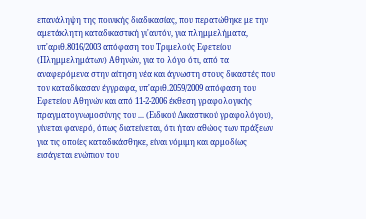επανάληψη της ποινικής διαδικασίας, που περατώθηκε με την αμετάκλητη καταδικαστική γι'αυτόν, για πλημμελήματα, υπ'αριθ.8016/2003 απόφαση του Τριμελούς Εφετείου (Πλημμελημάτων) Αθηνών, για το λόγο ότι, από τα αναφερόμενα στην αίτηση νέα και άγνωστη στους δικαστές που τον καταδίκασαν έγγραφα, υπ'αριθ.2059/2009 απόφαση του Εφετείου Αθηνών και από 11-2-2006 έκθεση γραφολογικής πραγματογνωμοσύνης του ... (Ειδικού Δικαστικού γραφολόγου), γίνεται φανερό, όπως διατείνεται, ότι ήταν αθώος των πράξεων για τις οποίες καταδικάσθηκε, είναι νόμιμη και αρμοδίως εισάγεται ενώπιον του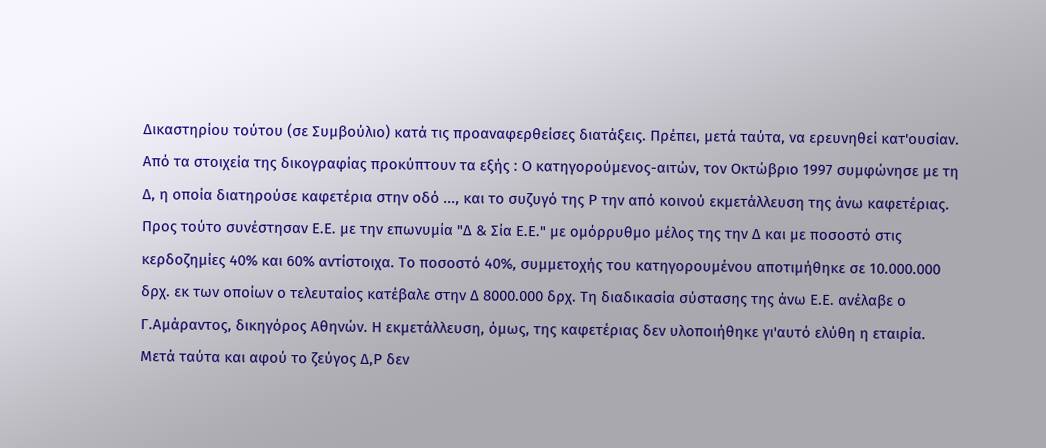Δικαστηρίου τούτου (σε Συμβούλιο) κατά τις προαναφερθείσες διατάξεις. Πρέπει, μετά ταύτα, να ερευνηθεί κατ'ουσίαν. Από τα στοιχεία της δικογραφίας προκύπτουν τα εξής : Ο κατηγορούμενος-αιτών, τον Οκτώβριο 1997 συμφώνησε με τη Δ, η οποία διατηρούσε καφετέρια στην οδό ..., και το συζυγό της Ρ την από κοινού εκμετάλλευση της άνω καφετέριας. Προς τούτο συνέστησαν Ε.Ε. με την επωνυμία "Δ & Σία Ε.Ε." με ομόρρυθμο μέλος της την Δ και με ποσοστό στις κερδοζημίες 40% και 60% αντίστοιχα. Το ποσοστό 40%, συμμετοχής του κατηγορουμένου αποτιμήθηκε σε 10.000.000 δρχ. εκ των οποίων ο τελευταίος κατέβαλε στην Δ 8000.000 δρχ. Τη διαδικασία σύστασης της άνω Ε.Ε. ανέλαβε ο Γ.Αμάραντος, δικηγόρος Αθηνών. Η εκμετάλλευση, όμως, της καφετέριας δεν υλοποιήθηκε γι'αυτό ελύθη η εταιρία. Μετά ταύτα και αφού το ζεύγος Δ,Ρ δεν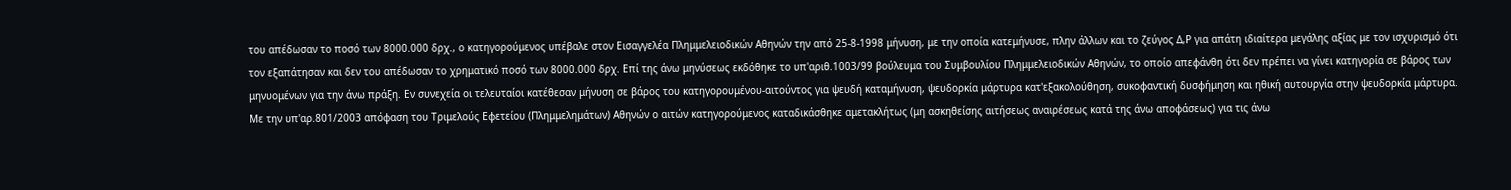του απέδωσαν το ποσό των 8000.000 δρχ., ο κατηγορούμενος υπέβαλε στον Εισαγγελέα Πλημμελειοδικών Αθηνών την από 25-8-1998 μήνυση, με την οποία κατεμήνυσε, πλην άλλων και το ζεύγος Δ,Ρ για απάτη ιδιαίτερα μεγάλης αξίας με τον ισχυρισμό ότι τον εξαπάτησαν και δεν του απέδωσαν το χρηματικό ποσό των 8000.000 δρχ. Επί της άνω μηνύσεως εκδόθηκε το υπ'αριθ.1003/99 βούλευμα του Συμβουλίου Πλημμελειοδικών Αθηνών, το οποίο απεφάνθη ότι δεν πρέπει να γίνει κατηγορία σε βάρος των μηνυομένων για την άνω πράξη. Εν συνεχεία οι τελευταίοι κατέθεσαν μήνυση σε βάρος του κατηγορουμένου-αιτούντος για ψευδή καταμήνυση, ψευδορκία μάρτυρα κατ'εξακολούθηση, συκοφαντική δυσφήμηση και ηθική αυτουργία στην ψευδορκία μάρτυρα. Με την υπ'αρ.801/2003 απόφαση του Τριμελούς Εφετείου (Πλημμελημάτων) Αθηνών ο αιτών κατηγορούμενος καταδικάσθηκε αμετακλήτως (μη ασκηθείσης αιτήσεως αναιρέσεως κατά της άνω αποφάσεως) για τις άνω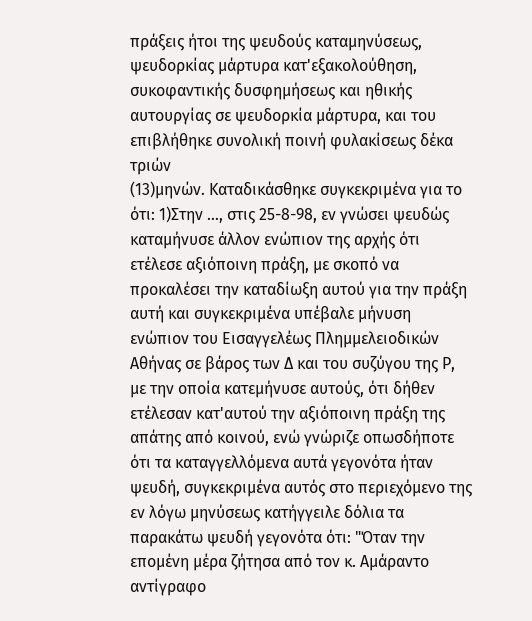πράξεις ήτοι της ψευδούς καταμηνύσεως, ψευδορκίας μάρτυρα κατ'εξακολούθηση, συκοφαντικής δυσφημήσεως και ηθικής αυτουργίας σε ψευδορκία μάρτυρα, και του επιβλήθηκε συνολική ποινή φυλακίσεως δέκα τριών
(13)μηνών. Καταδικάσθηκε συγκεκριμένα για το ότι: 1)Στην ..., στις 25-8-98, εν γνώσει ψευδώς καταμήνυσε άλλον ενώπιον της αρχής ότι ετέλεσε αξιόποινη πράξη, με σκοπό να προκαλέσει την καταδίωξη αυτού για την πράξη αυτή και συγκεκριμένα υπέβαλε μήνυση ενώπιον του Εισαγγελέως Πλημμελειοδικών Αθήνας σε βάρος των Δ και του συζύγου της Ρ, με την οποία κατεμήνυσε αυτούς, ότι δήθεν ετέλεσαν κατ'αυτού την αξιόποινη πράξη της απάτης από κοινού, ενώ γνώριζε οπωσδήποτε ότι τα καταγγελλόμενα αυτά γεγονότα ήταν ψευδή, συγκεκριμένα αυτός στο περιεχόμενο της εν λόγω μηνύσεως κατήγγειλε δόλια τα παρακάτω ψευδή γεγονότα ότι: "Όταν την επομένη μέρα ζήτησα από τον κ. Αμάραντο αντίγραφο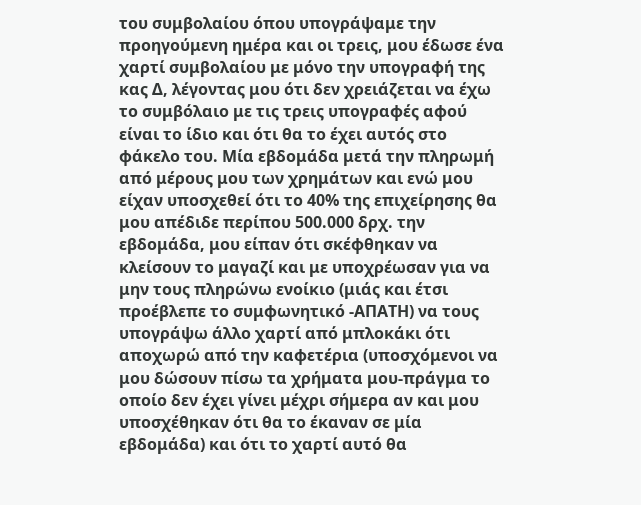του συμβολαίου όπου υπογράψαμε την προηγούμενη ημέρα και οι τρεις, μου έδωσε ένα χαρτί συμβολαίου με μόνο την υπογραφή της κας Δ, λέγοντας μου ότι δεν χρειάζεται να έχω το συμβόλαιο με τις τρεις υπογραφές αφού είναι το ίδιο και ότι θα το έχει αυτός στο φάκελο του. Μία εβδομάδα μετά την πληρωμή από μέρους μου των χρημάτων και ενώ μου είχαν υποσχεθεί ότι το 40% της επιχείρησης θα μου απέδιδε περίπου 500.000 δρχ. την εβδομάδα, μου είπαν ότι σκέφθηκαν να κλείσουν το μαγαζί και με υποχρέωσαν για να μην τους πληρώνω ενοίκιο (μιάς και έτσι προέβλεπε το συμφωνητικό -ΑΠΑΤΗ) να τους υπογράψω άλλο χαρτί από μπλοκάκι ότι αποχωρώ από την καφετέρια (υποσχόμενοι να μου δώσουν πίσω τα χρήματα μου-πράγμα το οποίο δεν έχει γίνει μέχρι σήμερα αν και μου υποσχέθηκαν ότι θα το έκαναν σε μία εβδομάδα) και ότι το χαρτί αυτό θα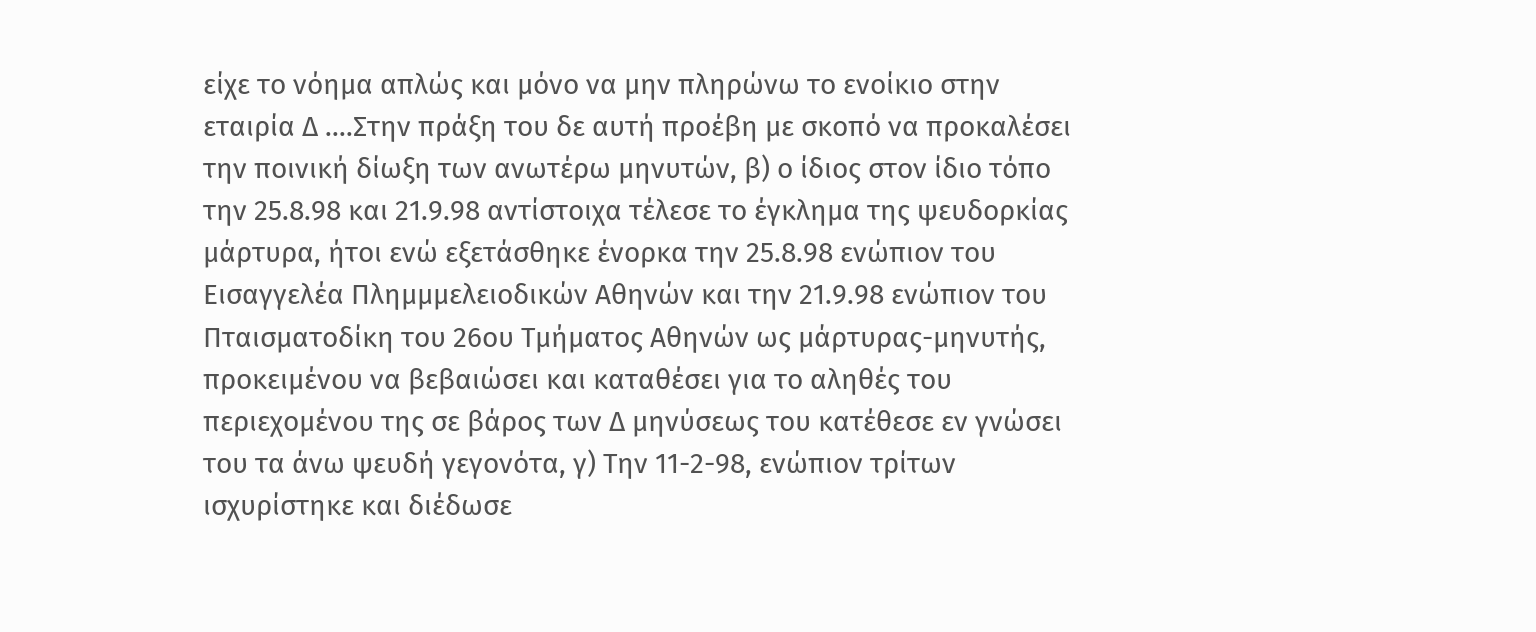είχε το νόημα απλώς και μόνο να μην πληρώνω το ενοίκιο στην εταιρία Δ ....Στην πράξη του δε αυτή προέβη με σκοπό να προκαλέσει την ποινική δίωξη των ανωτέρω μηνυτών, β) ο ίδιος στον ίδιο τόπο την 25.8.98 και 21.9.98 αντίστοιχα τέλεσε το έγκλημα της ψευδορκίας μάρτυρα, ήτοι ενώ εξετάσθηκε ένορκα την 25.8.98 ενώπιον του Εισαγγελέα Πλημμμελειοδικών Αθηνών και την 21.9.98 ενώπιον του Πταισματοδίκη του 26ου Τμήματος Αθηνών ως μάρτυρας-μηνυτής, προκειμένου να βεβαιώσει και καταθέσει για το αληθές του περιεχομένου της σε βάρος των Δ μηνύσεως του κατέθεσε εν γνώσει του τα άνω ψευδή γεγονότα, γ) Την 11-2-98, ενώπιον τρίτων ισχυρίστηκε και διέδωσε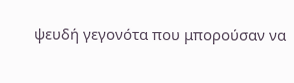ψευδή γεγονότα που μπορούσαν να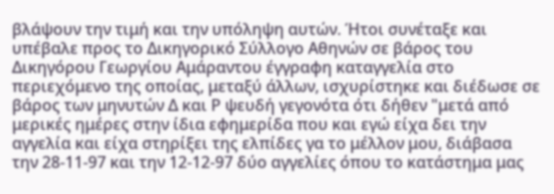βλάψουν την τιμή και την υπόληψη αυτών. Ήτοι συνέταξε και υπέβαλε προς το Δικηγορικό Σύλλογο Αθηνών σε βάρος του Δικηγόρου Γεωργίου Αμάραντου έγγραφη καταγγελία στο περιεχόμενο της οποίας, μεταξύ άλλων, ισχυρίστηκε και διέδωσε σε βάρος των μηνυτών Δ και Ρ ψευδή γεγονότα ότι δήθεν "μετά από μερικές ημέρες στην ίδια εφημερίδα που και εγώ είχα δει την αγγελία και είχα στηρίξει της ελπίδες γα το μέλλον μου, διάβασα την 28-11-97 και την 12-12-97 δύο αγγελίες όπου το κατάστημα μας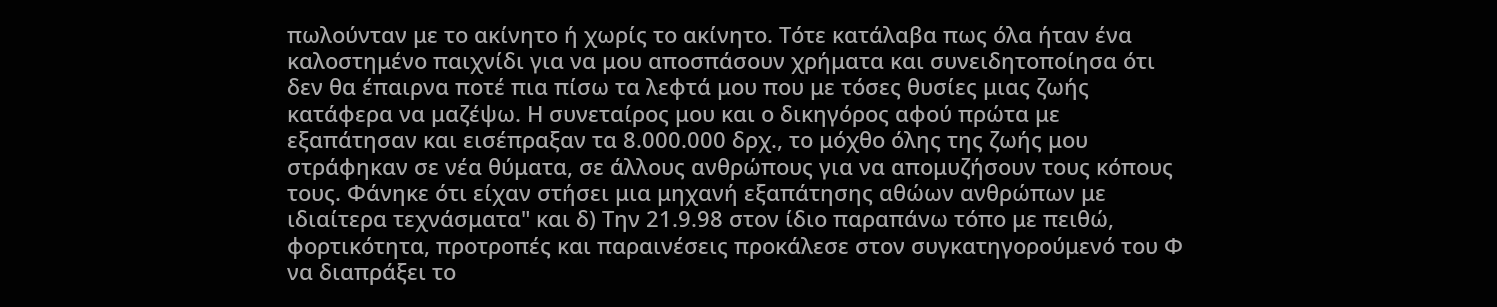πωλούνταν με το ακίνητο ή χωρίς το ακίνητο. Τότε κατάλαβα πως όλα ήταν ένα καλοστημένο παιχνίδι για να μου αποσπάσουν χρήματα και συνειδητοποίησα ότι δεν θα έπαιρνα ποτέ πια πίσω τα λεφτά μου που με τόσες θυσίες μιας ζωής κατάφερα να μαζέψω. Η συνεταίρος μου και ο δικηγόρος αφού πρώτα με εξαπάτησαν και εισέπραξαν τα 8.000.000 δρχ., το μόχθο όλης της ζωής μου στράφηκαν σε νέα θύματα, σε άλλους ανθρώπους για να απομυζήσουν τους κόπους τους. Φάνηκε ότι είχαν στήσει μια μηχανή εξαπάτησης αθώων ανθρώπων με ιδιαίτερα τεχνάσματα" και δ) Την 21.9.98 στον ίδιο παραπάνω τόπο με πειθώ, φορτικότητα, προτροπές και παραινέσεις προκάλεσε στον συγκατηγορούμενό του Φ να διαπράξει το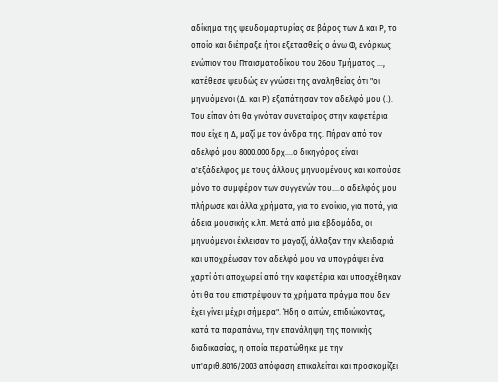αδίκημα της ψευδομαρτυρίας σε βάρος των Δ και Ρ, το οποίο και διέπραξε ήτοι εξετασθείς ο άνω Φ, ενόρκως ενώπιον του Πταισματοδίκου του 26ου Τμήματος ..., κατέθεσε ψευδώς εν γνώσει της αναληθείας ότι "οι μηνυόμενοι (Δ. και Ρ) εξαπάτησαν τον αδελφό μου (.). Του είπαν ότι θα γινόταν συνεταίρος στην καφετέρια που είχε η Δ, μαζί με τον άνδρα της. Πήραν από τον αδελφό μου 8000.000 δρχ....ο δικηγόρος είναι α'εξάδελφος με τους άλλους μηνυομένους και κοιτούσε μόνο το συμφέρον των συγγενών του....ο αδελφός μου πλήρωσε και άλλα χρήματα, για το ενοίκιο, για ποτά, για άδεια μουσικής κ.λπ. Μετά από μια εβδομάδα, οι μηνυόμενοι έκλεισαν το μαγαζί, άλλαξαν την κλειδαριά και υποχρέωσαν τον αδελφό μου να υπογράψει ένα χαρτί ότι αποχωρεί από την καφετέρια και υποσχέθηκαν ότι θα του επιστρέψουν τα χρήματα πράγμα που δεν έχει γίνει μέχρι σήμερα". Ήδη ο αιτών, επιδιώκοντας, κατά τα παραπάνω, την επανάληψη της ποινικής διαδικασίας, η οποία περατώθηκε με την υπ'αριθ.8016/2003 απόφαση επικαλείται και προσκομίζει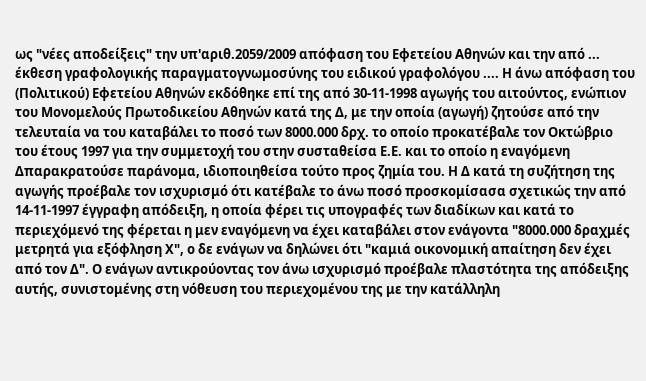ως "νέες αποδείξεις" την υπ'αριθ.2059/2009 απόφαση του Εφετείου Αθηνών και την από ... έκθεση γραφολογικής παραγματογνωμοσύνης του ειδικού γραφολόγου .... Η άνω απόφαση του (Πολιτικού) Εφετείου Αθηνών εκδόθηκε επί της από 30-11-1998 αγωγής του αιτούντος, ενώπιον του Μονομελούς Πρωτοδικείου Αθηνών κατά της Δ, με την οποία (αγωγή) ζητούσε από την τελευταία να του καταβάλει το ποσό των 8000.000 δρχ. το οποίο προκατέβαλε τον Οκτώβριο του έτους 1997 για την συμμετοχή του στην συσταθείσα Ε.Ε. και το οποίο η εναγόμενη Δπαρακρατούσε παράνομα, ιδιοποιηθείσα τούτο προς ζημία του. Η Δ κατά τη συζήτηση της αγωγής προέβαλε τον ισχυρισμό ότι κατέβαλε το άνω ποσό προσκομίσασα σχετικώς την από 14-11-1997 έγγραφη απόδειξη, η οποία φέρει τις υπογραφές των διαδίκων και κατά το περιεχόμενό της φέρεται η μεν εναγόμενη να έχει καταβάλει στον ενάγοντα "8000.000 δραχμές μετρητά για εξόφληση Χ", ο δε ενάγων να δηλώνει ότι "καμιά οικονομική απαίτηση δεν έχει από τον Δ". Ο ενάγων αντικρούοντας τον άνω ισχυρισμό προέβαλε πλαστότητα της απόδειξης αυτής, συνιστομένης στη νόθευση του περιεχομένου της με την κατάλληλη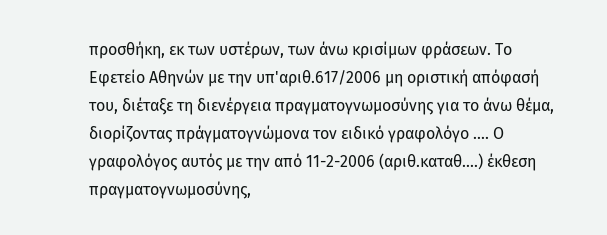προσθήκη, εκ των υστέρων, των άνω κρισίμων φράσεων. Το Εφετείο Αθηνών με την υπ'αριθ.617/2006 μη οριστική απόφασή του, διέταξε τη διενέργεια πραγματογνωμοσύνης για το άνω θέμα, διορίζοντας πράγματογνώμονα τον ειδικό γραφολόγο .... Ο γραφολόγος αυτός με την από 11-2-2006 (αριθ.καταθ....) έκθεση πραγματογνωμοσύνης,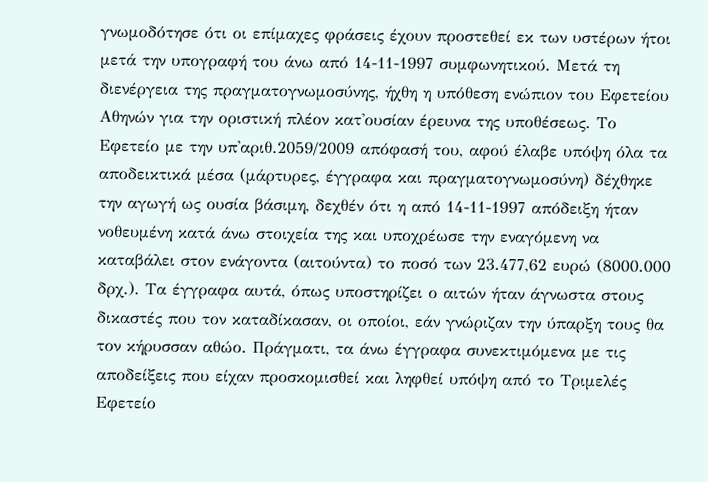γνωμοδότησε ότι οι επίμαχες φράσεις έχουν προστεθεί εκ των υστέρων ήτοι μετά την υπογραφή του άνω από 14-11-1997 συμφωνητικού. Μετά τη διενέργεια της πραγματογνωμοσύνης, ήχθη η υπόθεση ενώπιον του Εφετείου Αθηνών για την οριστική πλέον κατ'ουσίαν έρευνα της υποθέσεως. Το Εφετείο με την υπ'αριθ.2059/2009 απόφασή του, αφού έλαβε υπόψη όλα τα αποδεικτικά μέσα (μάρτυρες, έγγραφα και πραγματογνωμοσύνη) δέχθηκε την αγωγή ως ουσία βάσιμη, δεχθέν ότι η από 14-11-1997 απόδειξη ήταν νοθευμένη κατά άνω στοιχεία της και υποχρέωσε την εναγόμενη να καταβάλει στον ενάγοντα (αιτούντα) το ποσό των 23.477,62 ευρώ (8000.000 δρχ.). Τα έγγραφα αυτά, όπως υποστηρίζει ο αιτών ήταν άγνωστα στους δικαστές που τον καταδίκασαν, οι οποίοι, εάν γνώριζαν την ύπαρξη τους θα τον κήρυσσαν αθώο. Πράγματι, τα άνω έγγραφα συνεκτιμόμενα με τις αποδείξεις που είχαν προσκομισθεί και ληφθεί υπόψη από το Τριμελές Εφετείο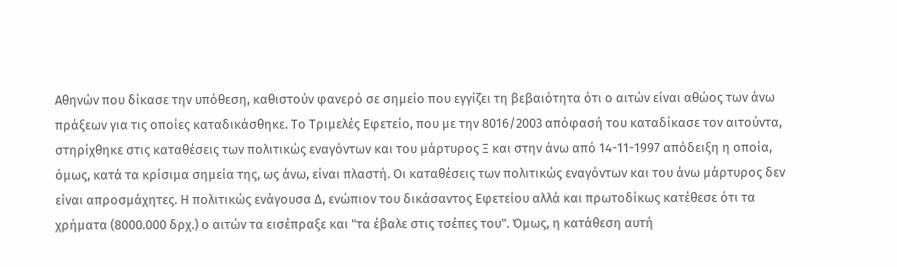Αθηνών που δίκασε την υπόθεση, καθιστούν φανερό σε σημείο που εγγίζει τη βεβαιότητα ότι ο αιτών είναι αθώος των άνω πράξεων για τις οποίες καταδικάσθηκε. Το Τριμελές Εφετείο, που με την 8016/2003 απόφασή του καταδίκασε τον αιτούντα, στηρίχθηκε στις καταθέσεις των πολιτικώς εναγόντων και του μάρτυρος Ξ και στην άνω από 14-11-1997 απόδειξη η οποία, όμως, κατά τα κρίσιμα σημεία της, ως άνω, είναι πλαστή. Οι καταθέσεις των πολιτικώς εναγόντων και του άνω μάρτυρος δεν είναι απροσμάχητες. Η πολιτικώς ενάγουσα Δ, ενώπιον του δικάσαντος Εφετείου αλλά και πρωτοδίκως κατέθεσε ότι τα χρήματα (8000.000 δρχ.) ο αιτών τα εισέπραξε και "τα έβαλε στις τσέπες του". Όμως, η κατάθεση αυτή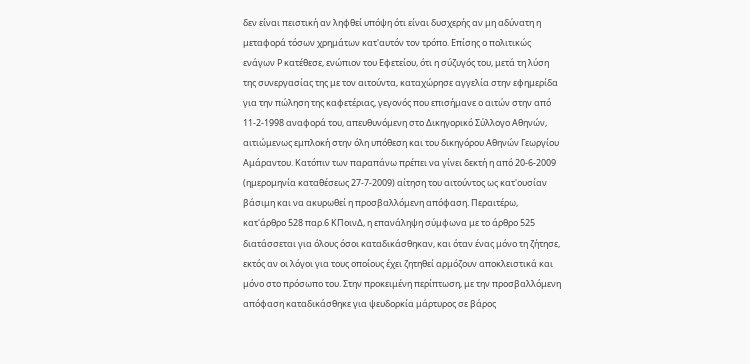δεν είναι πειστική αν ληφθεί υπόψη ότι είναι δυσχερής αν μη αδύνατη η μεταφορά τόσων χρημάτων κατ'αυτόν τον τρόπο. Επίσης ο πολιτικώς ενάγων Ρ κατέθεσε, ενώπιον του Εφετείου, ότι η σύζυγός του, μετά τη λύση της συνεργασίας της με τον αιτούντα, καταχώρησε αγγελία στην εφημερίδα για την πώληση της καφετέριας, γεγονός που επισήμανε ο αιτών στην από 11-2-1998 αναφορά του, απευθυνόμενη στο Δικηγορικό Σύλλογο Αθηνών, αιτιώμενως εμπλοκή στην όλη υπόθεση και του δικηγόρου Αθηνών Γεωργίου Αμάραντου. Κατόπιν των παραπάνω πρέπει να γίνει δεκτή η από 20-6-2009 (ημερομηνία καταθέσεως 27-7-2009) αίτηση του αιτούντος ως κατ'ουσίαν βάσιμη και να ακυρωθεί η προσβαλλόμενη απόφαση. Περαιτέρω, κατ'άρθρο 528 παρ.6 ΚΠοινΔ, η επανάληψη σύμφωνα με το άρθρο 525 διατάσσεται για όλους όσοι καταδικάσθηκαν, και όταν ένας μόνο τη ζήτησε, εκτός αν οι λόγοι για τους οποίους έχει ζητηθεί αρμόζουν αποκλειστικά και μόνο στο πρόσωπο του. Στην προκειμένη περίπτωση, με την προσβαλλόμενη απόφαση καταδικάσθηκε για ψευδορκία μάρτυρος σε βάρος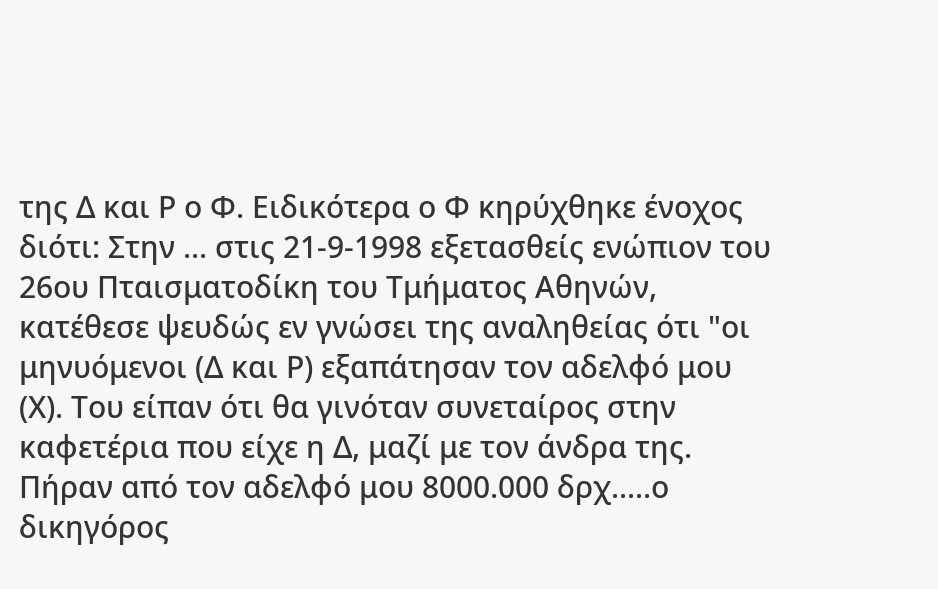της Δ και Ρ ο Φ. Ειδικότερα ο Φ κηρύχθηκε ένοχος διότι: Στην ... στις 21-9-1998 εξετασθείς ενώπιον του 26ου Πταισματοδίκη του Τμήματος Αθηνών, κατέθεσε ψευδώς εν γνώσει της αναληθείας ότι "οι μηνυόμενοι (Δ και Ρ) εξαπάτησαν τον αδελφό μου (Χ). Του είπαν ότι θα γινόταν συνεταίρος στην καφετέρια που είχε η Δ, μαζί με τον άνδρα της. Πήραν από τον αδελφό μου 8000.000 δρχ.....ο δικηγόρος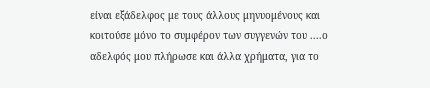είναι εξάδελφος με τους άλλους μηνυομένους και κοιτούσε μόνο το συμφέρον των συγγενών του ....ο αδελφός μου πλήρωσε και άλλα χρήματα, για το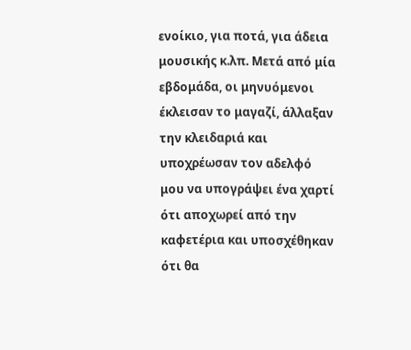ενοίκιο, για ποτά, για άδεια μουσικής κ.λπ. Μετά από μία εβδομάδα, οι μηνυόμενοι έκλεισαν το μαγαζί, άλλαξαν την κλειδαριά και υποχρέωσαν τον αδελφό μου να υπογράψει ένα χαρτί ότι αποχωρεί από την καφετέρια και υποσχέθηκαν ότι θα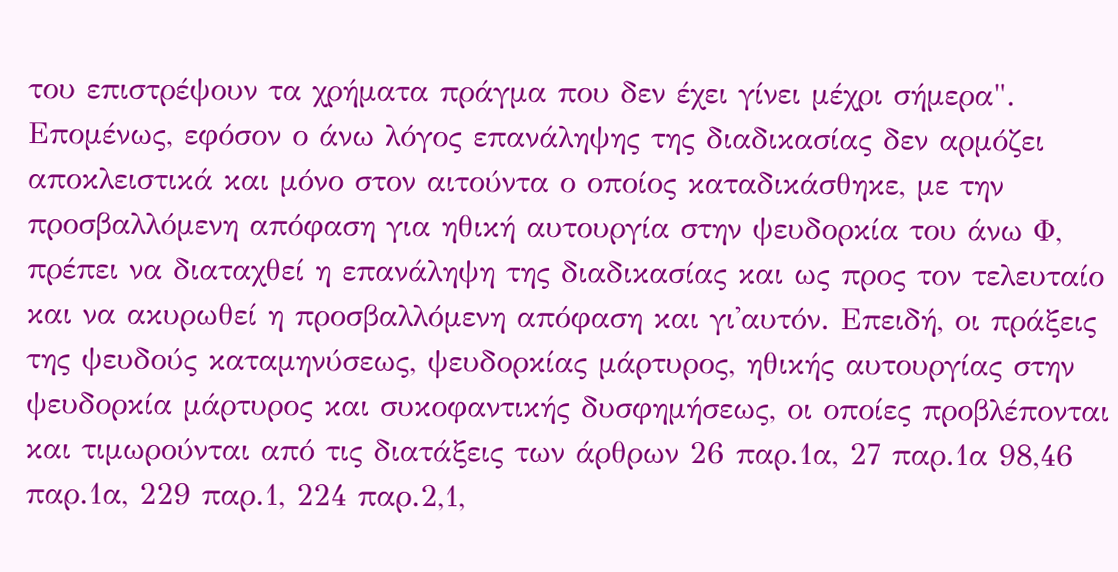του επιστρέψουν τα χρήματα πράγμα που δεν έχει γίνει μέχρι σήμερα". Επομένως, εφόσον ο άνω λόγος επανάληψης της διαδικασίας δεν αρμόζει αποκλειστικά και μόνο στον αιτούντα ο οποίος καταδικάσθηκε, με την προσβαλλόμενη απόφαση για ηθική αυτουργία στην ψευδορκία του άνω Φ, πρέπει να διαταχθεί η επανάληψη της διαδικασίας και ως προς τον τελευταίο και να ακυρωθεί η προσβαλλόμενη απόφαση και γι'αυτόν. Επειδή, οι πράξεις της ψευδούς καταμηνύσεως, ψευδορκίας μάρτυρος, ηθικής αυτουργίας στην ψευδορκία μάρτυρος και συκοφαντικής δυσφημήσεως, οι οποίες προβλέπονται και τιμωρούνται από τις διατάξεις των άρθρων 26 παρ.1α, 27 παρ.1α 98,46 παρ.1α, 229 παρ.1, 224 παρ.2,1,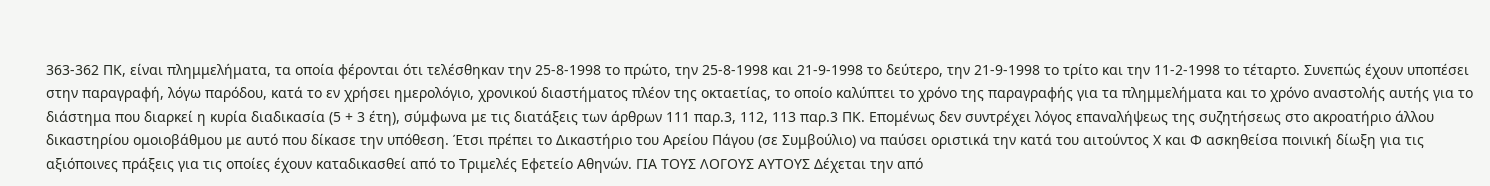363-362 ΠΚ, είναι πλημμελήματα, τα οποία φέρονται ότι τελέσθηκαν την 25-8-1998 το πρώτο, την 25-8-1998 και 21-9-1998 το δεύτερο, την 21-9-1998 το τρίτο και την 11-2-1998 το τέταρτο. Συνεπώς έχουν υποπέσει στην παραγραφή, λόγω παρόδου, κατά το εν χρήσει ημερολόγιο, χρονικού διαστήματος πλέον της οκταετίας, το οποίο καλύπτει το χρόνο της παραγραφής για τα πλημμελήματα και το χρόνο αναστολής αυτής για το διάστημα που διαρκεί η κυρία διαδικασία (5 + 3 έτη), σύμφωνα με τις διατάξεις των άρθρων 111 παρ.3, 112, 113 παρ.3 ΠΚ. Επομένως δεν συντρέχει λόγος επαναλήψεως της συζητήσεως στο ακροατήριο άλλου δικαστηρίου ομοιοβάθμου με αυτό που δίκασε την υπόθεση. Έτσι πρέπει το Δικαστήριο του Αρείου Πάγου (σε Συμβούλιο) να παύσει οριστικά την κατά του αιτούντος Χ και Φ ασκηθείσα ποινική δίωξη για τις αξιόποινες πράξεις για τις οποίες έχουν καταδικασθεί από το Τριμελές Εφετείο Αθηνών. ΓΙΑ ΤΟΥΣ ΛΟΓΟΥΣ ΑΥΤΟΥΣ Δέχεται την από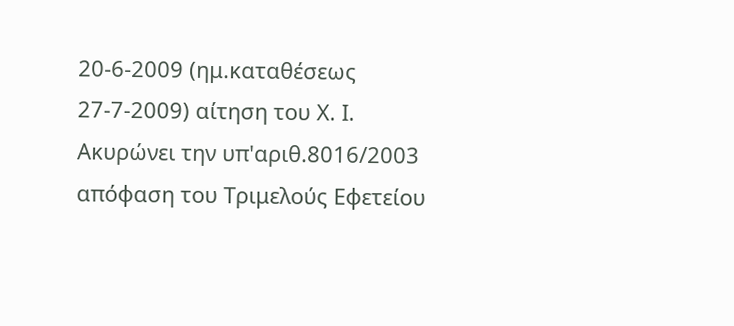20-6-2009 (ημ.καταθέσεως 27-7-2009) αίτηση του Χ. Ι. Ακυρώνει την υπ'αριθ.8016/2003 απόφαση του Τριμελούς Εφετείου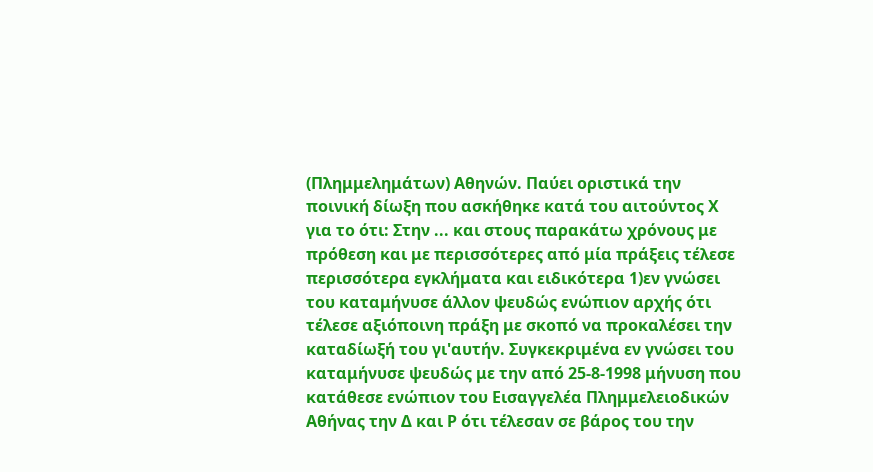(Πλημμελημάτων) Αθηνών. Παύει οριστικά την ποινική δίωξη που ασκήθηκε κατά του αιτούντος Χ για το ότι: Στην ... και στους παρακάτω χρόνους με πρόθεση και με περισσότερες από μία πράξεις τέλεσε περισσότερα εγκλήματα και ειδικότερα 1)εν γνώσει του καταμήνυσε άλλον ψευδώς ενώπιον αρχής ότι τέλεσε αξιόποινη πράξη με σκοπό να προκαλέσει την καταδίωξή του γι'αυτήν. Συγκεκριμένα εν γνώσει του καταμήνυσε ψευδώς με την από 25-8-1998 μήνυση που κατάθεσε ενώπιον του Εισαγγελέα Πλημμελειοδικών Αθήνας την Δ και Ρ ότι τέλεσαν σε βάρος του την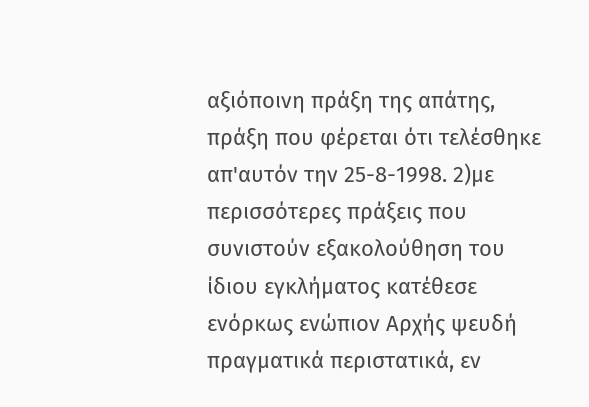αξιόποινη πράξη της απάτης, πράξη που φέρεται ότι τελέσθηκε απ'αυτόν την 25-8-1998. 2)με περισσότερες πράξεις που συνιστούν εξακολούθηση του ίδιου εγκλήματος κατέθεσε ενόρκως ενώπιον Αρχής ψευδή πραγματικά περιστατικά, εν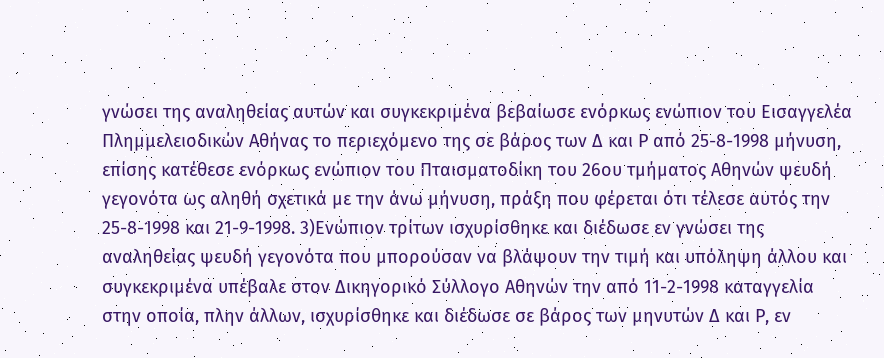γνώσει της αναληθείας αυτών και συγκεκριμένα βεβαίωσε ενόρκως ενώπιον του Εισαγγελέα Πλημμελειοδικών Αθήνας το περιεχόμενο της σε βάρος των Δ και Ρ από 25-8-1998 μήνυση, επίσης κατέθεσε ενόρκως ενώπιον του Πταισματοδίκη του 26ου τμήματος Αθηνών ψευδή γεγονότα ως αληθή σχετικά με την άνω μήνυση, πράξη που φέρεται ότι τέλεσε αυτός την 25-8-1998 και 21-9-1998. 3)Ενώπιον τρίτων ισχυρίσθηκε και διέδωσε εν γνώσει της αναληθείας ψευδή γεγονότα που μπορούσαν να βλάψουν την τιμή και υπόληψη άλλου και συγκεκριμένα υπέβαλε στον Δικηγορικό Σύλλογο Αθηνών την από 11-2-1998 καταγγελία στην οποία, πλην άλλων, ισχυρίσθηκε και διέδωσε σε βάρος των μηνυτών Δ και Ρ, εν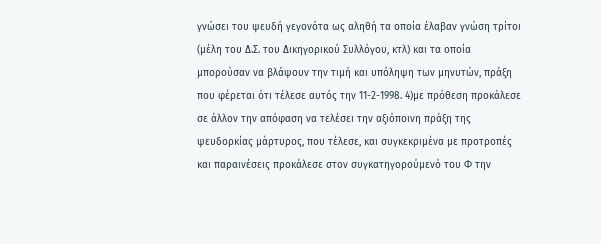γνώσει του ψευδή γεγονότα ως αληθή τα οποία έλαβαν γνώση τρίτοι (μέλη του Δ.Σ. του Δικηγορικού Συλλόγου, κτλ) και τα οποία μπορούσαν να βλάψουν την τιμή και υπόληψη των μηνυτών, πράξη που φέρεται ότι τέλεσε αυτός την 11-2-1998. 4)με πρόθεση προκάλεσε σε άλλον την απόφαση να τελέσει την αξιόποινη πράξη της ψευδορκίας μάρτυρος, που τέλεσε, και συγκεκριμένα με προτροπές και παραινέσεις προκάλεσε στον συγκατηγορούμενό του Φ την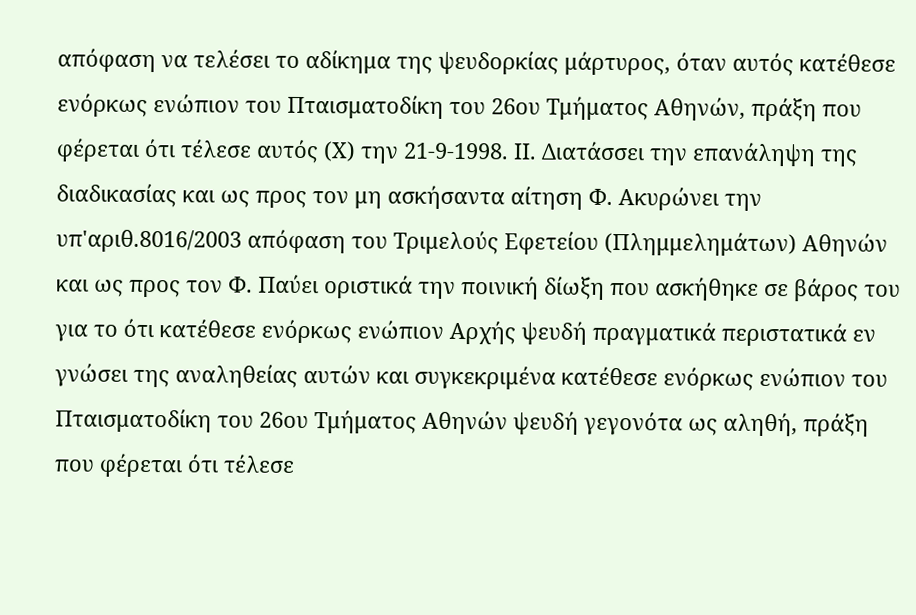απόφαση να τελέσει το αδίκημα της ψευδορκίας μάρτυρος, όταν αυτός κατέθεσε ενόρκως ενώπιον του Πταισματοδίκη του 26ου Τμήματος Αθηνών, πράξη που φέρεται ότι τέλεσε αυτός (Χ) την 21-9-1998. ΙΙ. Διατάσσει την επανάληψη της διαδικασίας και ως προς τον μη ασκήσαντα αίτηση Φ. Ακυρώνει την υπ'αριθ.8016/2003 απόφαση του Τριμελούς Εφετείου (Πλημμελημάτων) Αθηνών και ως προς τον Φ. Παύει οριστικά την ποινική δίωξη που ασκήθηκε σε βάρος του για το ότι κατέθεσε ενόρκως ενώπιον Αρχής ψευδή πραγματικά περιστατικά εν γνώσει της αναληθείας αυτών και συγκεκριμένα κατέθεσε ενόρκως ενώπιον του Πταισματοδίκη του 26ου Τμήματος Αθηνών ψευδή γεγονότα ως αληθή, πράξη που φέρεται ότι τέλεσε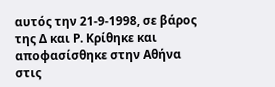αυτός την 21-9-1998, σε βάρος της Δ και Ρ. Κρίθηκε και αποφασίσθηκε στην Αθήνα στις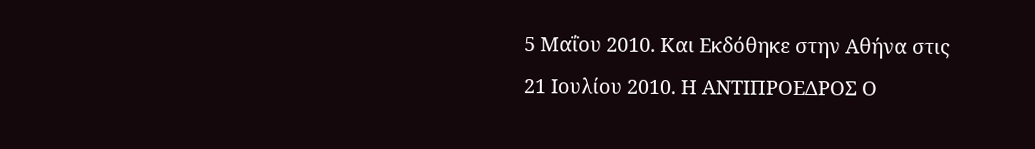5 Μαΐου 2010. Και Εκδόθηκε στην Αθήνα στις 21 Ιουλίου 2010. Η ΑΝΤΙΠΡΟΕΔΡΟΣ Ο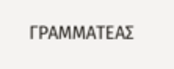ΓΡΑΜΜΑΤΕΑΣ